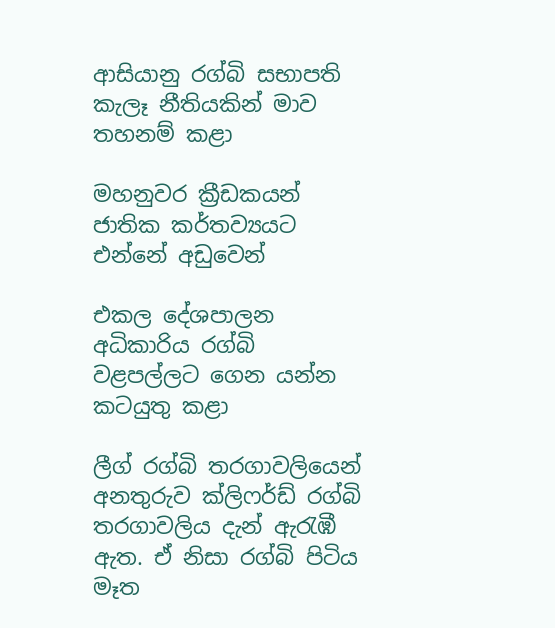ආසියානු රග්බි සභාපති කැලෑ නීතියකින් මාව තහනම් කළා

මහනුවර ක්‍රීඩකයන් ජාතික කර්තව්‍යයට එන්නේ අඩුවෙන්

එකල දේශපාලන අධිකාරිය රග්බි වළපල්ලට ගෙන යන්න කටයුතු කළා

ලීග් රග්බි තරගාවලියෙන් අනතුරුව ක්ලිෆර්ඩ් රග්බි තරගාවලිය දැන් ඇරැඹී ඇත. ඒ නිසා රග්බි පිටිය මෑත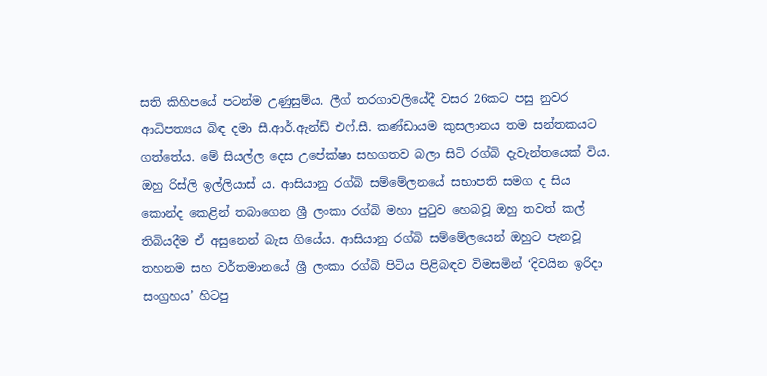සති කිහිපයේ පටන්ම උණුසුම්ය. ලීග් තරගාවලියේදී වසර 26කට පසු නුවර ආධිපත්‍යය බිඳ දමා සී.ආර්.ඇන්ඩ් එෆ්.සී. කණ්ඩායම කුසලානය තම සන්තකයට ගත්තේය. මේ සියල්ල දෙස උපේක්ෂා සහගතව බලා සිටි රග්බි දැවැන්තයෙක් විය. ඔහු රිස්ලි ඉල්ලියාස් ය. ආසියානු රග්බි සම්මේලනයේ සභාපති සමග ද සිය කොන්ද කෙළින් තබාගෙන ශ්‍රී ලංකා රග්බි මහා පුටුව හෙබවූ ඔහු තවත් කල් තිබියදීම ඒ අසුනෙන් බැස ගියේය. ආසියානු රග්බි සම්මේලයෙන් ඔහුට පැනවූ තහනම සහ වර්තමානයේ ශ්‍රී ලංකා රග්බි පිටිය පිළිබඳව විමසමින් ‘දිවයින ඉරිදා සංග්‍රහය’ හිටපු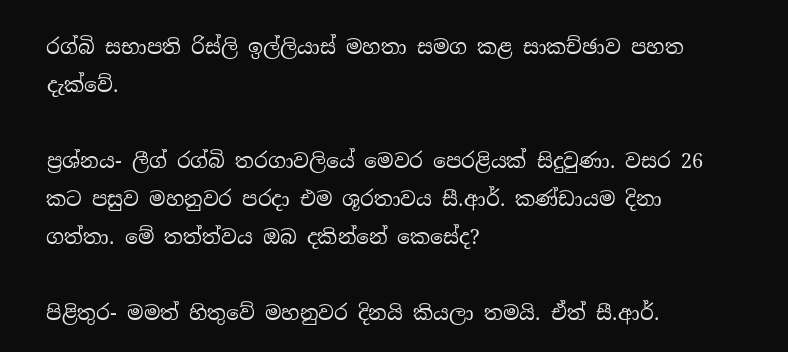රග්බි සභාපති රිස්ලි ඉල්ලියාස් මහතා සමග කළ සාකච්ඡාව පහත දැක්වේ.

ප්‍රශ්නය- ලීග් රග්බි තරගාවලියේ මෙවර පෙරළියක් සිදුවුණා. වසර 26 කට පසුව මහනුවර පරදා එම ශූරතාවය සී.ආර්. කණ්ඩායම දිනා ගත්තා. මේ තත්ත්වය ඔබ දකින්නේ කෙසේද?

පිළිතුර- මමත් හිතුවේ මහනුවර දිනයි කියලා තමයි. ඒත් සී.ආර්.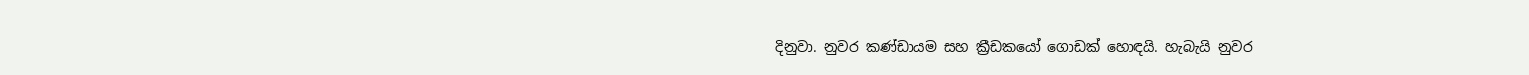දිනුවා. නුවර කණ්ඩායම සහ ක්‍රීඩකයෝ ගොඩක් හොඳයි. හැබැයි නුවර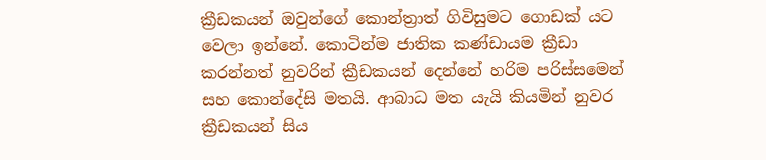ක්‍රීඩකයන් ඔවුන්ගේ කොන්ත්‍රාත් ගිවිසුමට ගොඩක් යට වෙලා ඉන්නේ. කොටින්ම ජාතික කණ්ඩායම ක්‍රීඩා කරන්නත් නුවරින් ක්‍රීඩකයන් දෙන්නේ හරිම පරිස්සමෙන් සහ කොන්දේසි මතයි. ආබාධ මත යැයි කියමින් නුවර ක්‍රීඩකයන් සිය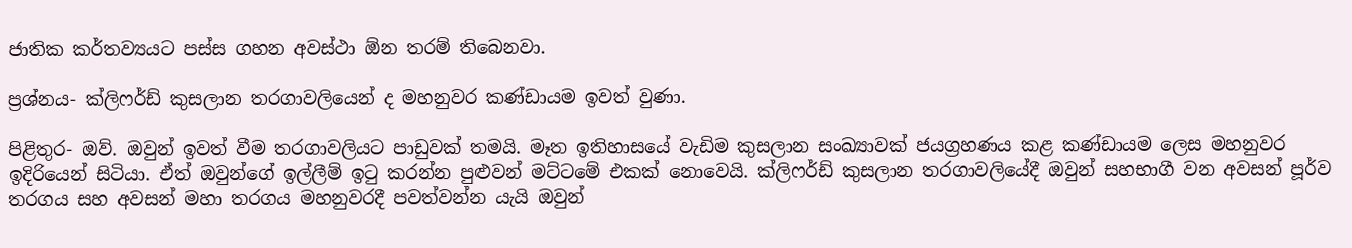ජාතික කර්තව්‍යයට පස්ස ගහන අවස්ථා ඕන තරම් තිබෙනවා.

ප්‍රශ්නය- ක්ලිෆර්ඩ් කුසලාන තරගාවලියෙන් ද මහනුවර කණ්ඩායම ඉවත් වුණා.

පිළිතුර- ඔව්. ඔවුන් ඉවත් වීම තරගාවලියට පාඩුවක් තමයි. මෑත ඉතිහාසයේ වැඩිම කුසලාන සංඛ්‍යාවක් ජයග්‍රහණය කළ කණ්ඩායම ලෙස මහනුවර ඉදිරියෙන් සිටියා. ඒත් ඔවුන්ගේ ඉල්ලීම් ඉටු කරන්න පුළුවන් මට්ටමේ එකක් නොවෙයි. ක්ලිෆර්ඩ් කුසලාන තරගාවලියේදී ඔවුන් සහභාගී වන අවසන් පූර්ව තරගය සහ අවසන් මහා තරගය මහනුවරදී පවත්වන්න යැයි ඔවුන්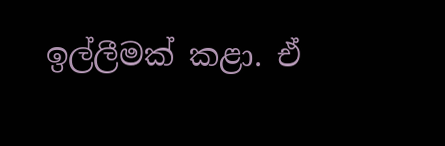ඉල්ලීමක් කළා. ඒ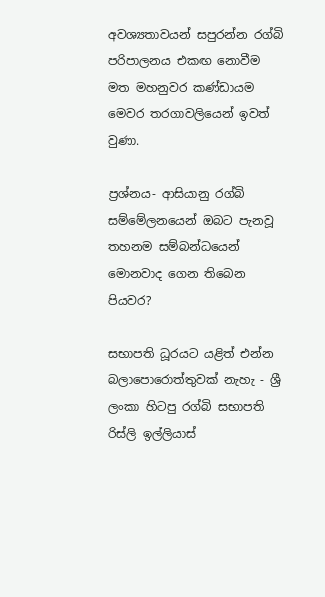අවශ්‍යතාවයන් සපුරන්න රග්බි පරිපාලනය එකඟ නොවීම මත මහනුවර කණ්ඩායම මෙවර තරගාවලියෙන් ඉවත් වුණා.

ප්‍රශ්නය- ආසියානු රග්බි සම්මේලනයෙන් ඔබට පැනවූ තහනම සම්බන්ධයෙන් මොනවාද ගෙන තිබෙන පියවර?

සභාපති ධූරයට යළිත් එන්න බලාපොරොත්තුවක් නැහැ - ශ්‍රී ලංකා හිටපු රග්බි සභාපති රිස්ලි ඉල්ලියාස්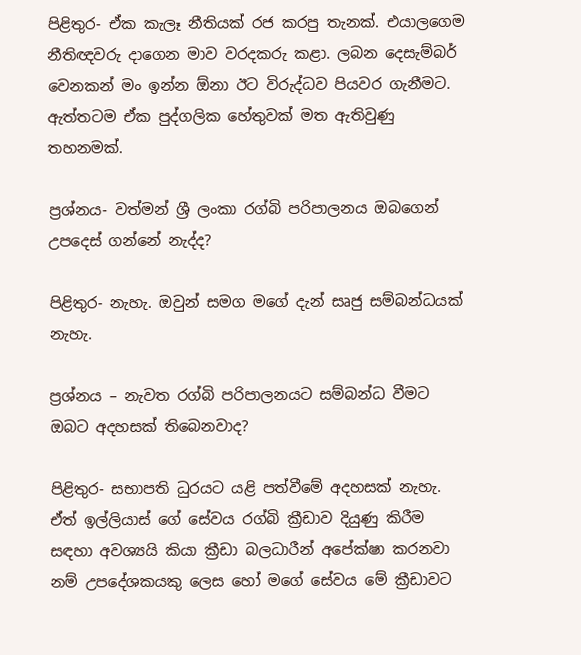පිළිතුර- ඒක කැලෑ නීතියක් රජ කරපු තැනක්. එයාලගෙම නීතිඥවරු දාගෙන මාව වරදකරු කළා. ලබන දෙසැම්බර් වෙනකන් මං ඉන්න ඕනා ඊට විරුද්ධව පියවර ගැනීමට. ඇත්තටම ඒක පුද්ගලික හේතුවක් මත ඇතිවුණු තහනමක්.

ප්‍රශ්නය- වත්මන් ශ්‍රී ලංකා රග්බි පරිපාලනය ඔබගෙන් උපදෙස් ගන්නේ නැද්ද?

පිළිතුර- නැහැ. ඔවුන් සමග මගේ දැන් සෘජු සම්බන්ධයක් නැහැ.

ප්‍රශ්නය – නැවත රග්බි පරිපාලනයට සම්බන්ධ වීමට ඔබට අදහසක් තිබෙනවාද?

පිළිතුර- සභාපති ධුරයට යළි පත්වීමේ අදහසක් නැහැ. ඒත් ඉල්ලියාස් ගේ සේවය රග්බි ක්‍රීඩාව දියුණු කිරීම සඳහා අවශ්‍යයි කියා ක්‍රීඩා බලධාරීන් අපේක්ෂා කරනවා නම් උපදේශකයකු ලෙස හෝ මගේ සේවය මේ ක්‍රීඩාවට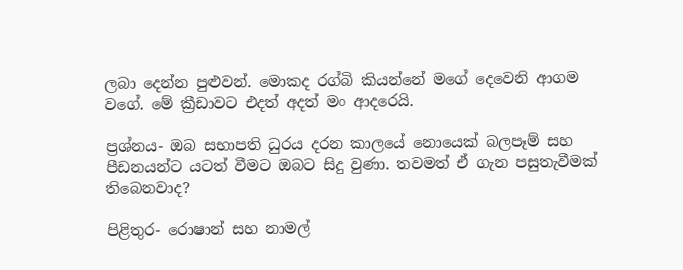ලබා දෙන්න පුළුවන්. මොකද රග්බි කියන්නේ මගේ දෙවෙනි ආගම වගේ. මේ ක්‍රීඩාවට එදත් අදත් මං ආදරෙයි.

ප්‍රශ්නය- ඔබ සභාපති ධුරය දරන කාලයේ නොයෙක් බලපෑම් සහ පීඩනයන්ට යටත් වීමට ඔබට සිදු වුණා. තවමත් ඒ ගැන පසුතැවීමක් තිබෙනවාද?

පිළිතුර- රොෂාන් සහ නාමල්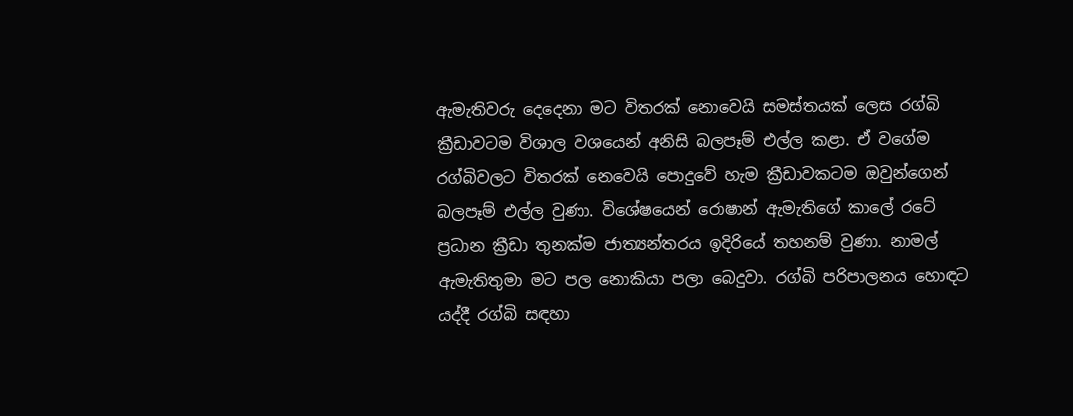ඇමැතිවරු දෙදෙනා මට විතරක් නොවෙයි සමස්තයක් ලෙස රග්බි ක්‍රීඩාවටම විශාල වශයෙන් අනිසි බලපෑම් එල්ල කළා. ඒ වගේම රග්බිවලට විතරක් නෙවෙයි පොදුවේ හැම ක්‍රීඩාවකටම ඔවුන්ගෙන් බලපෑම් එල්ල වුණා. විශේෂයෙන් රොෂාන් ඇමැතිගේ කාලේ රටේ ප්‍රධාන ක්‍රීඩා තුනක්ම ජාත්‍යන්තරය ඉදිරියේ තහනම් වුණා. නාමල් ඇමැතිතුමා මට පල නොකියා පලා බෙදුවා. රග්බි පරිපාලනය හොඳට යද්දී රග්බි සඳහා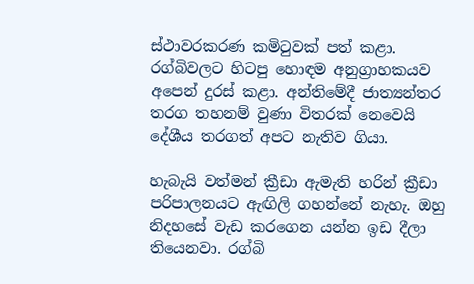ස්ථාවරකරණ කමිටුවක් පත් කළා. රග්බිවලට හිටපු හොඳම අනුග්‍රාහකයව අපෙන් දුරස් කළා. අන්තිමේදී ජාත්‍යන්තර තරග තහනම් වුණා විතරක් නෙවෙයි දේශීය තරගත් අපට නැතිව ගියා.

හැබැයි වත්මන් ක්‍රීඩා ඇමැති හරින් ක්‍රීඩා පරිපාලනයට ඇඟිලි ගහන්නේ නැහැ. ඔහු නිදහසේ වැඩ කරගෙන යන්න ඉඩ දීලා තියෙනවා. රග්බි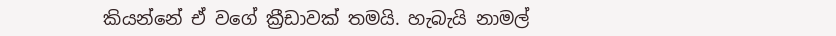කියන්නේ ඒ වගේ ක්‍රීඩාවක් තමයි. හැබැයි නාමල්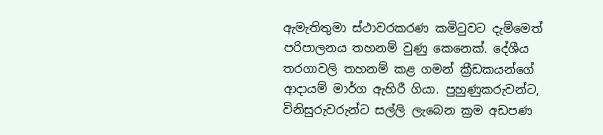ඇමැතිතුමා ස්ථාවරකරණ කමිටුවට දැම්මෙත් පරිපාලනය තහනම් වුණු කෙනෙක්. දේශීය තරගාවලි තහනම් කළ ගමන් ක්‍රීඩකයන්ගේ ආදායම් මාර්ග ඇහිරී ගියා. පුහුණුකරුවන්ට, විනිසුරුවරුන්ට සල්ලි ලැබෙන ක්‍රම අඩපණ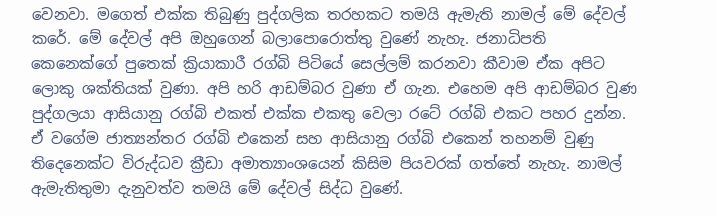වෙනවා. මගෙත් එක්ක තිබුණු පුද්ගලික තරහකට තමයි ඇමැති නාමල් මේ දේවල් කරේ. මේ දේවල් අපි ඔහුගෙන් බලාපොරොත්තු වුණේ නැහැ. ජනාධිපති කෙනෙක්ගේ පුතෙක් ක්‍රියාකාරී රග්බි පිටියේ සෙල්ලම් කරනවා කීවාම ඒක අපිට ලොකු ශක්තියක් වුණා. අපි හරි ආඩම්බර වුණා ඒ ගැන. එහෙම අපි ආඩම්බර වුණ පුද්ගලයා ආසියානු රග්බි එකත් එක්ක එකතු වෙලා රටේ රග්බි එකට පහර දුන්න. ඒ වගේම ජාත්‍යන්තර රග්බි එකෙන් සහ ආසියානු රග්බි එකෙන් තහනම් වුණු තිදෙනෙක්ට විරුද්ධව ක්‍රීඩා අමාත්‍යාංශයෙන් කිසිම පියවරක් ගත්තේ නැහැ. නාමල් ඇමැතිතුමා දැනුවත්ව තමයි මේ දේවල් සිද්ධ වුණේ.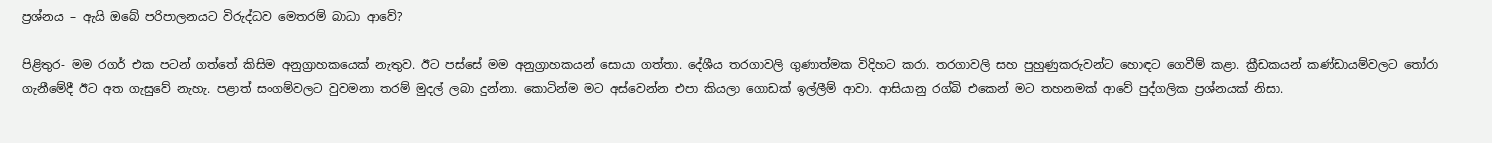ප්‍රශ්නය – ඇයි ඔබේ පරිපාලනයට විරුද්ධව මෙතරම් බාධා ආවේ?

පිළිතුර- මම රගර් එක පටන් ගත්තේ කිසිම අනුග්‍රාහකයෙක් නැතුව. ඊට පස්සේ මම අනුග්‍රාහකයන් සොයා ගත්තා. දේශීය තරගාවලි ගුණාත්මක විදිහට කරා. තරගාවලි සහ පුහුණුකරුවන්ට හොඳට ගෙවීම් කළා. ක්‍රීඩකයන් කණ්ඩායම්වලට තෝරා ගැනීමේදී ඊට අත ගැසුවේ නැහැ. පළාත් සංගම්වලට වුවමනා තරම් මුදල් ලබා දුන්නා. කොටින්ම මට අස්වෙන්න එපා කියලා ගොඩක් ඉල්ලීම් ආවා. ආසියානු රග්බි එකෙන් මට තහනමක් ආවේ පුද්ගලික ප්‍රශ්නයක් නිසා.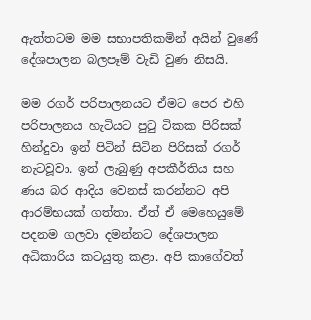ඇත්තටම මම සභාපතිකමින් අයින් වුණේ දේශපාලන බලපෑම් වැඩි වුණ නිසයි.

මම රගර් පරිපාලනයට ඒමට පෙර එහි පරිපාලනය හැටියට පුටු ටිකක පිරිසක් හින්දුවා ඉන් පිටින් සිටින පිරිසක් රගර් නැටවූවා. ඉන් ලැබුණු අපකීර්තිය සහ ණය බර ආදිය වෙනස් කරන්නට අපි ආරම්භයක් ගත්තා. ඒත් ඒ මෙහෙයුමේ පදනම ගලවා දමන්නට දේශපාලන අධිකාරිය කටයුතු කළා. අපි කාගේවත්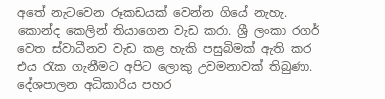අතේ නැටවෙන රූකඩයක් වෙන්න ගියේ නැහැ. කොන්ද කෙලින් තියාගෙන වැඩ කරා. ශ්‍රී ලංකා රගර් වෙත ස්වාධීනව වැඩ කළ හැකි පසුබිමක් ඇති කර එය රැක ගැනීමට අපිට ලොකු උවමනාවක් තිබුණා. දේශපාලන අධිකාරිය පහර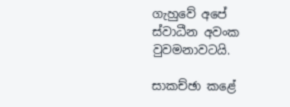ගැහුවේ අපේ ස්වාධීන අවංක වුවමනාවටයි.

සාකච්ඡා කළේ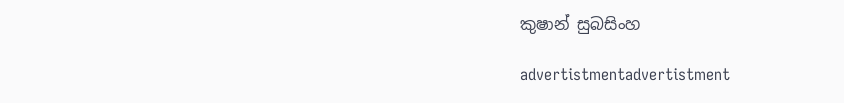කුෂාන් සුබසිංහ

advertistmentadvertistment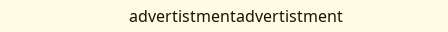advertistmentadvertistment